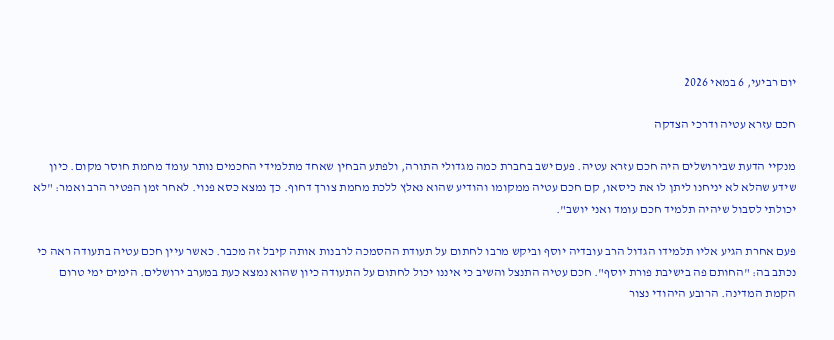יום רביעי, 6 במאי 2026

חכם עזרא עטיה ודרכי הצדקה

מנקיי הדעת שבירושלים היה חכם עזרא עטיה. פעם ישב בחברת כמה מגדולי התורה, ולפתע הבחין שאחד מתלמידי החכמים נותר עומד מחמת חוסר מקום. כיון שידע שהלא לא יניחנו ליתן לו את כיסאו, קם חכם עטיה ממקומו והודיע שהוא נאלץ ללכת מחמת צורך דחוף. כך נמצא כסא פנוי. לאחר זמן הפטיר הרב ואמר: "לא יכולתי לסבול שיהיה תלמיד חכם עומד ואני יושב".

פעם אחרת הגיע אליו תלמידו הגדול הרב עובדיה יוסף וביקש מרבו לחתום על תעודת ההסמכה לרבנות אותה קיבל זה מכבר. כאשר עיין חכם עטיה בתעודה ראה כי נכתב בה: "החותם פה בישיבת פורת יוסף". חכם עטיה התנצל והשיב כי איננו יכול לחתום על התעודה כיון שהוא נמצא כעת במערב ירושלים. הימים ימי טרום הקמת המדינה. הרובע היהודי נצור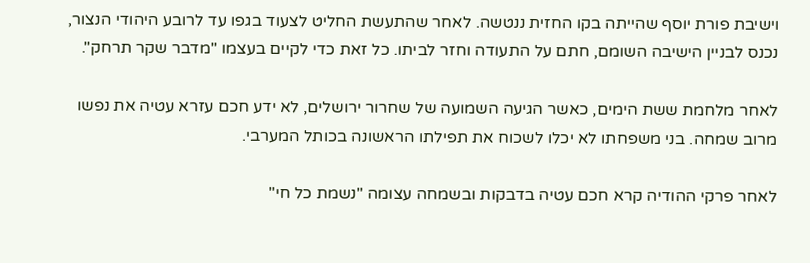וישיבת פורת יוסף שהייתה בקו החזית ננטשה. לאחר שהתעשת החליט לצעוד בגפו עד לרובע היהודי הנצור, נכנס לבניין הישיבה השומם, חתם על התעודה וחזר לביתו. כל זאת כדי לקיים בעצמו "מדבר שקר תרחק".

לאחר מלחמת ששת הימים, כאשר הגיעה השמועה של שחרור ירושלים, לא ידע חכם עזרא עטיה את נפשו מרוב שמחה. בני משפחתו לא יכלו לשכוח את תפילתו הראשונה בכותל המערבי.

לאחר פרקי ההודיה קרא חכם עטיה בדבקות ובשמחה עצומה "נשמת כל חי"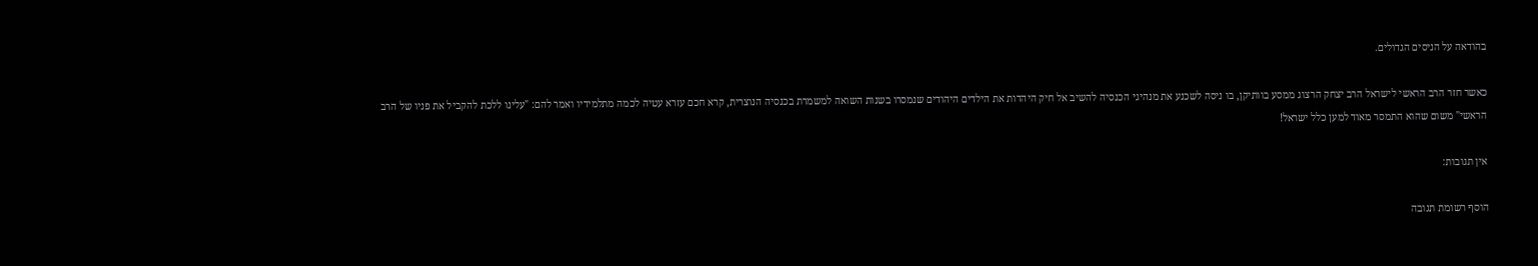בהודאה על הניסים הגדולים.

כאשר חזר הרב הראשי לישראל הרב יצחק הרצוג ממסע בוותיקן, בו ניסה לשכנע את מנהיגי הכנסיה להשיב אל חיק היהדות את הילדים היהודים שנמסרו בשנות השואה למשמרת בכנסיה הנוצרית, קרא חכם עזרא עטיה לכמה מתלמידיו ואמר להם: "עלינו ללכת להקביל את פניו של הרב הראשי" משום שהוא התמסר מאוד למען כלל ישראל!

אין תגובות:

הוסף רשומת תגובה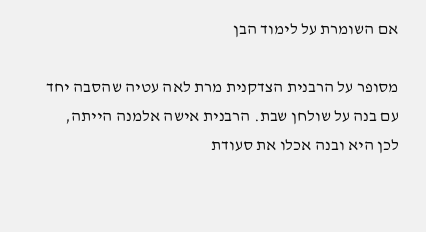אם השומרת על לימוד הבן

מסופר על הרבנית הצדקנית מרת לאה עטיה שהסבה יחד עם בנה על שולחן שבת. הרבנית אישה אלמנה הייתה, לכן היא ובנה אכלו את סעודת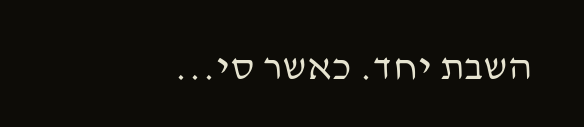השבת יחד. כאשר סי...